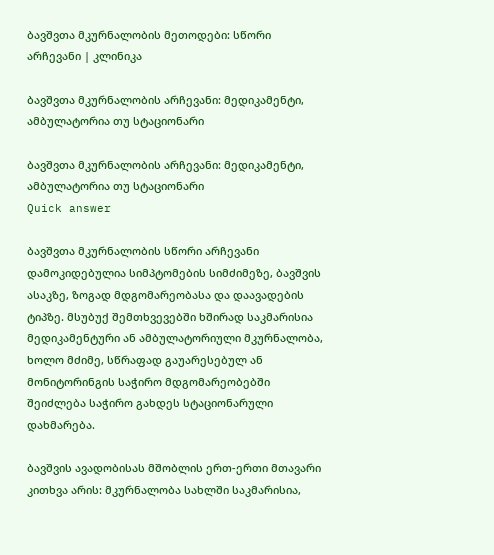ბავშვთა მკურნალობის მეთოდები: სწორი არჩევანი | კლინიკა

ბავშვთა მკურნალობის არჩევანი: მედიკამენტი, ამბულატორია თუ სტაციონარი

ბავშვთა მკურნალობის არჩევანი: მედიკამენტი, ამბულატორია თუ სტაციონარი
Quick answer

ბავშვთა მკურნალობის სწორი არჩევანი დამოკიდებულია სიმპტომების სიმძიმეზე, ბავშვის ასაკზე, ზოგად მდგომარეობასა და დაავადების ტიპზე. მსუბუქ შემთხვევებში ხშირად საკმარისია მედიკამენტური ან ამბულატორიული მკურნალობა, ხოლო მძიმე, სწრაფად გაუარესებულ ან მონიტორინგის საჭირო მდგომარეობებში შეიძლება საჭირო გახდეს სტაციონარული დახმარება.

ბავშვის ავადობისას მშობლის ერთ-ერთი მთავარი კითხვა არის: მკურნალობა სახლში საკმარისია,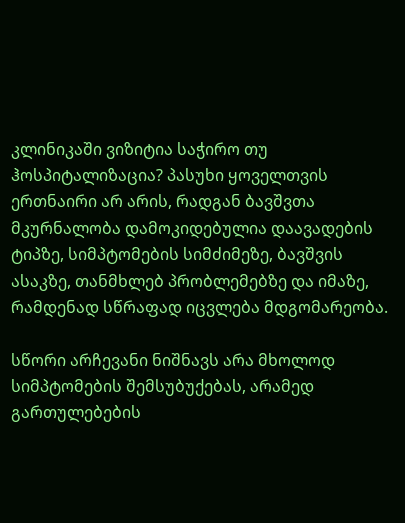კლინიკაში ვიზიტია საჭირო თუ ჰოსპიტალიზაცია? პასუხი ყოველთვის ერთნაირი არ არის, რადგან ბავშვთა მკურნალობა დამოკიდებულია დაავადების ტიპზე, სიმპტომების სიმძიმეზე, ბავშვის ასაკზე, თანმხლებ პრობლემებზე და იმაზე, რამდენად სწრაფად იცვლება მდგომარეობა.

სწორი არჩევანი ნიშნავს არა მხოლოდ სიმპტომების შემსუბუქებას, არამედ გართულებების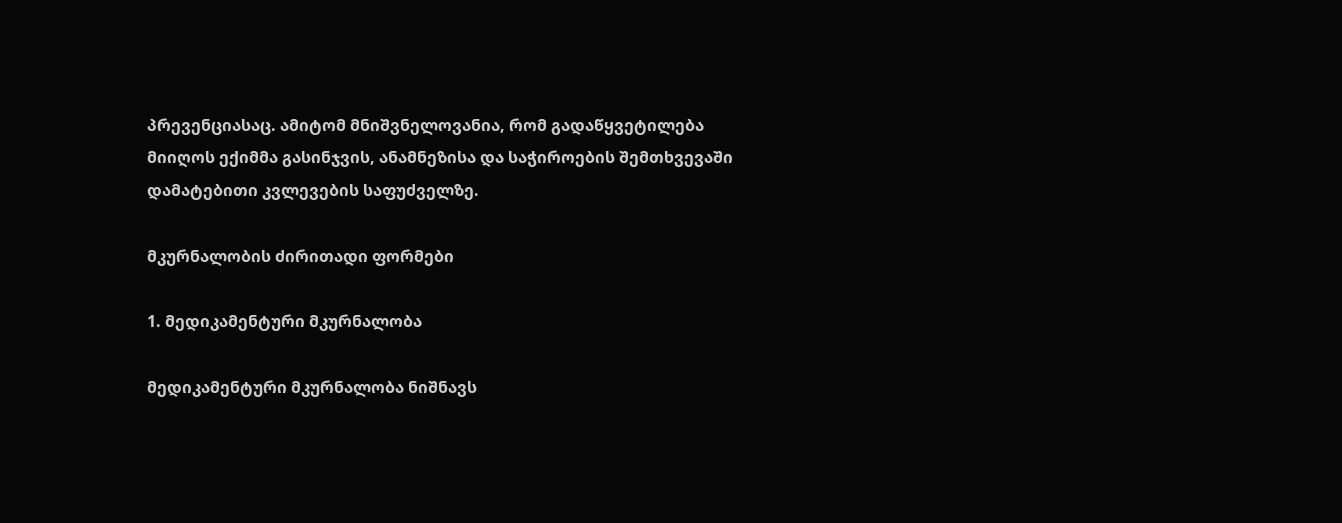პრევენციასაც. ამიტომ მნიშვნელოვანია, რომ გადაწყვეტილება მიიღოს ექიმმა გასინჯვის, ანამნეზისა და საჭიროების შემთხვევაში დამატებითი კვლევების საფუძველზე.

მკურნალობის ძირითადი ფორმები

1. მედიკამენტური მკურნალობა

მედიკამენტური მკურნალობა ნიშნავს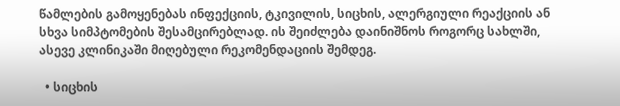წამლების გამოყენებას ინფექციის, ტკივილის, სიცხის, ალერგიული რეაქციის ან სხვა სიმპტომების შესამცირებლად. ის შეიძლება დაინიშნოს როგორც სახლში, ასევე კლინიკაში მიღებული რეკომენდაციის შემდეგ.

  • სიცხის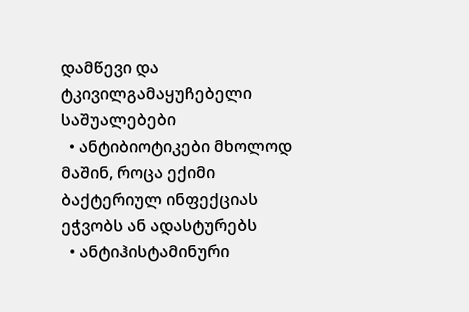დამწევი და ტკივილგამაყუჩებელი საშუალებები
  • ანტიბიოტიკები მხოლოდ მაშინ, როცა ექიმი ბაქტერიულ ინფექციას ეჭვობს ან ადასტურებს
  • ანტიჰისტამინური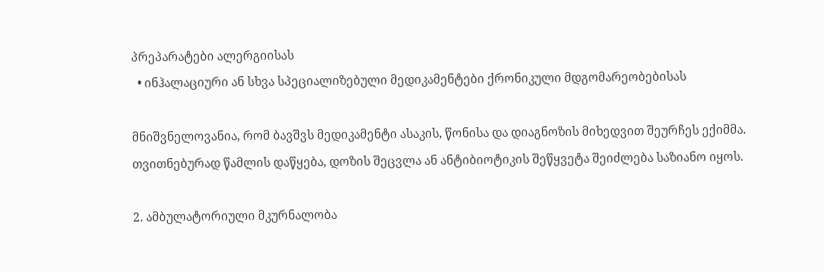პრეპარატები ალერგიისას
  • ინჰალაციური ან სხვა სპეციალიზებული მედიკამენტები ქრონიკული მდგომარეობებისას

მნიშვნელოვანია, რომ ბავშვს მედიკამენტი ასაკის, წონისა და დიაგნოზის მიხედვით შეურჩეს ექიმმა. თვითნებურად წამლის დაწყება, დოზის შეცვლა ან ანტიბიოტიკის შეწყვეტა შეიძლება საზიანო იყოს.

2. ამბულატორიული მკურნალობა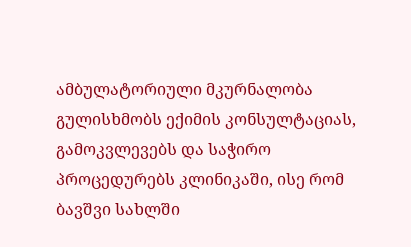ამბულატორიული მკურნალობა გულისხმობს ექიმის კონსულტაციას, გამოკვლევებს და საჭირო პროცედურებს კლინიკაში, ისე რომ ბავშვი სახლში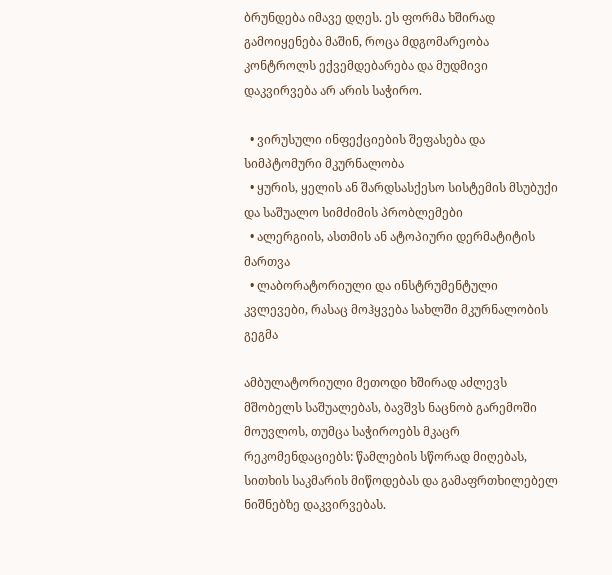ბრუნდება იმავე დღეს. ეს ფორმა ხშირად გამოიყენება მაშინ, როცა მდგომარეობა კონტროლს ექვემდებარება და მუდმივი დაკვირვება არ არის საჭირო.

  • ვირუსული ინფექციების შეფასება და სიმპტომური მკურნალობა
  • ყურის, ყელის ან შარდსასქესო სისტემის მსუბუქი და საშუალო სიმძიმის პრობლემები
  • ალერგიის, ასთმის ან ატოპიური დერმატიტის მართვა
  • ლაბორატორიული და ინსტრუმენტული კვლევები, რასაც მოჰყვება სახლში მკურნალობის გეგმა

ამბულატორიული მეთოდი ხშირად აძლევს მშობელს საშუალებას, ბავშვს ნაცნობ გარემოში მოუვლოს, თუმცა საჭიროებს მკაცრ რეკომენდაციებს: წამლების სწორად მიღებას, სითხის საკმარის მიწოდებას და გამაფრთხილებელ ნიშნებზე დაკვირვებას.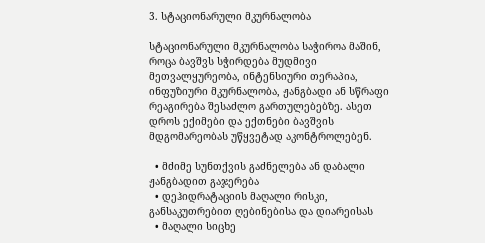3. სტაციონარული მკურნალობა

სტაციონარული მკურნალობა საჭიროა მაშინ, როცა ბავშვს სჭირდება მუდმივი მეთვალყურეობა, ინტენსიური თერაპია, ინფუზიური მკურნალობა, ჟანგბადი ან სწრაფი რეაგირება შესაძლო გართულებებზე. ასეთ დროს ექიმები და ექთნები ბავშვის მდგომარეობას უწყვეტად აკონტროლებენ.

  • მძიმე სუნთქვის გაძნელება ან დაბალი ჟანგბადით გაჯერება
  • დეჰიდრატაციის მაღალი რისკი, განსაკუთრებით ღებინებისა და დიარეისას
  • მაღალი სიცხე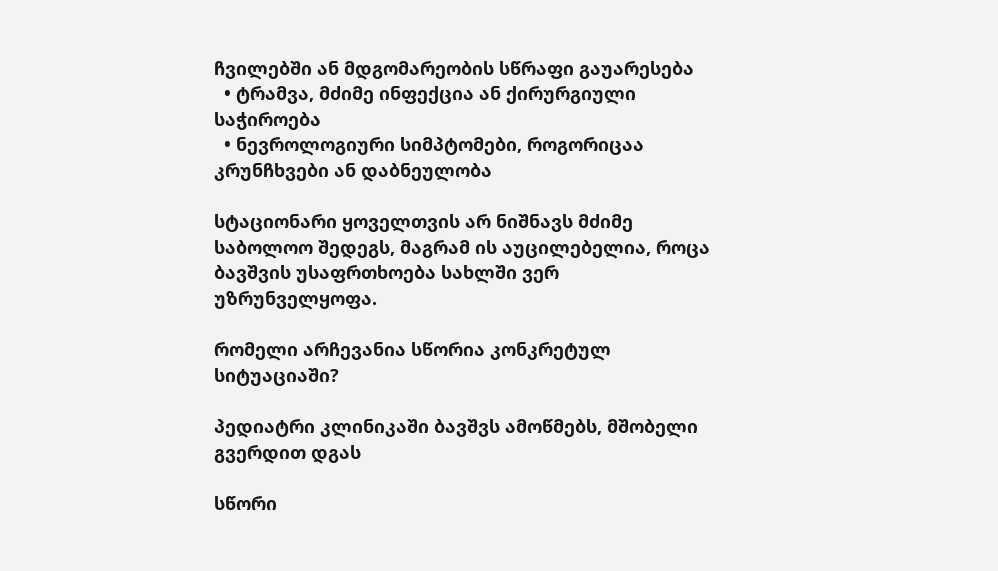ჩვილებში ან მდგომარეობის სწრაფი გაუარესება
  • ტრამვა, მძიმე ინფექცია ან ქირურგიული საჭიროება
  • ნევროლოგიური სიმპტომები, როგორიცაა კრუნჩხვები ან დაბნეულობა

სტაციონარი ყოველთვის არ ნიშნავს მძიმე საბოლოო შედეგს, მაგრამ ის აუცილებელია, როცა ბავშვის უსაფრთხოება სახლში ვერ უზრუნველყოფა.

რომელი არჩევანია სწორია კონკრეტულ სიტუაციაში?

პედიატრი კლინიკაში ბავშვს ამოწმებს, მშობელი გვერდით დგას

სწორი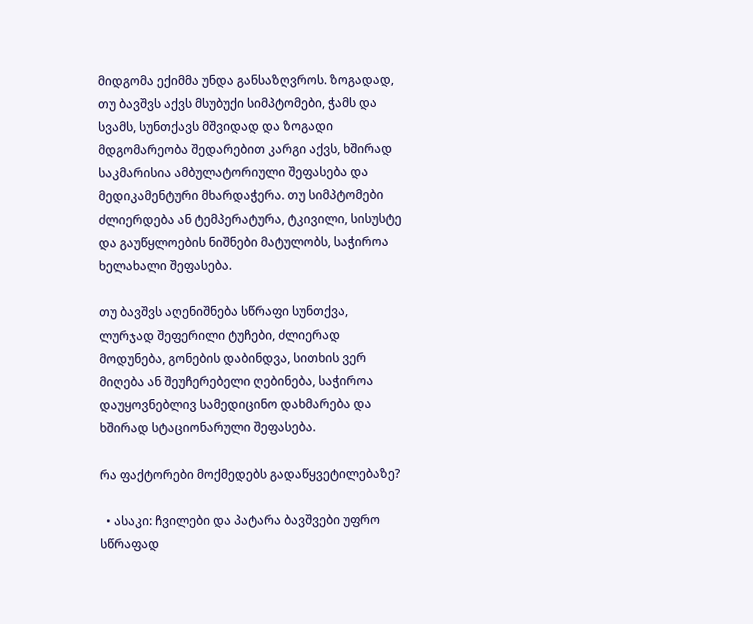მიდგომა ექიმმა უნდა განსაზღვროს. ზოგადად, თუ ბავშვს აქვს მსუბუქი სიმპტომები, ჭამს და სვამს, სუნთქავს მშვიდად და ზოგადი მდგომარეობა შედარებით კარგი აქვს, ხშირად საკმარისია ამბულატორიული შეფასება და მედიკამენტური მხარდაჭერა. თუ სიმპტომები ძლიერდება ან ტემპერატურა, ტკივილი, სისუსტე და გაუწყლოების ნიშნები მატულობს, საჭიროა ხელახალი შეფასება.

თუ ბავშვს აღენიშნება სწრაფი სუნთქვა, ლურჯად შეფერილი ტუჩები, ძლიერად მოდუნება, გონების დაბინდვა, სითხის ვერ მიღება ან შეუჩერებელი ღებინება, საჭიროა დაუყოვნებლივ სამედიცინო დახმარება და ხშირად სტაციონარული შეფასება.

რა ფაქტორები მოქმედებს გადაწყვეტილებაზე?

  • ასაკი: ჩვილები და პატარა ბავშვები უფრო სწრაფად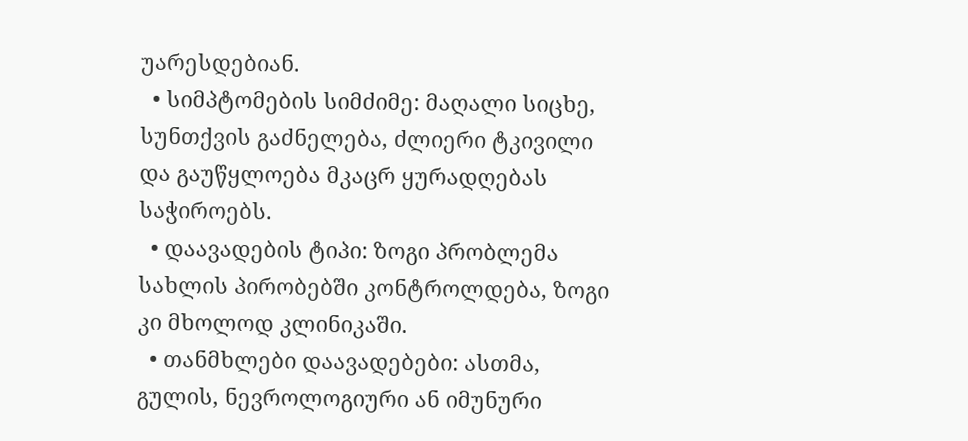უარესდებიან.
  • სიმპტომების სიმძიმე: მაღალი სიცხე, სუნთქვის გაძნელება, ძლიერი ტკივილი და გაუწყლოება მკაცრ ყურადღებას საჭიროებს.
  • დაავადების ტიპი: ზოგი პრობლემა სახლის პირობებში კონტროლდება, ზოგი კი მხოლოდ კლინიკაში.
  • თანმხლები დაავადებები: ასთმა, გულის, ნევროლოგიური ან იმუნური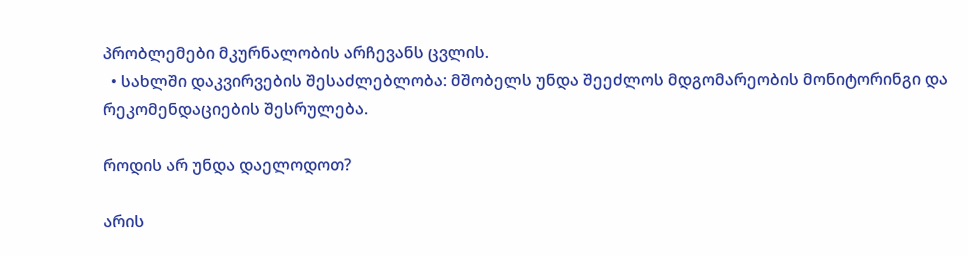პრობლემები მკურნალობის არჩევანს ცვლის.
  • სახლში დაკვირვების შესაძლებლობა: მშობელს უნდა შეეძლოს მდგომარეობის მონიტორინგი და რეკომენდაციების შესრულება.

როდის არ უნდა დაელოდოთ?

არის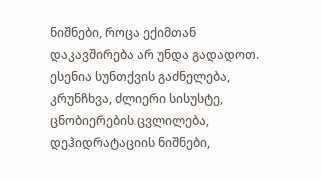ნიშნები, როცა ექიმთან დაკავშირება არ უნდა გადადოთ. ესენია სუნთქვის გაძნელება, კრუნჩხვა, ძლიერი სისუსტე, ცნობიერების ცვლილება, დეჰიდრატაციის ნიშნები,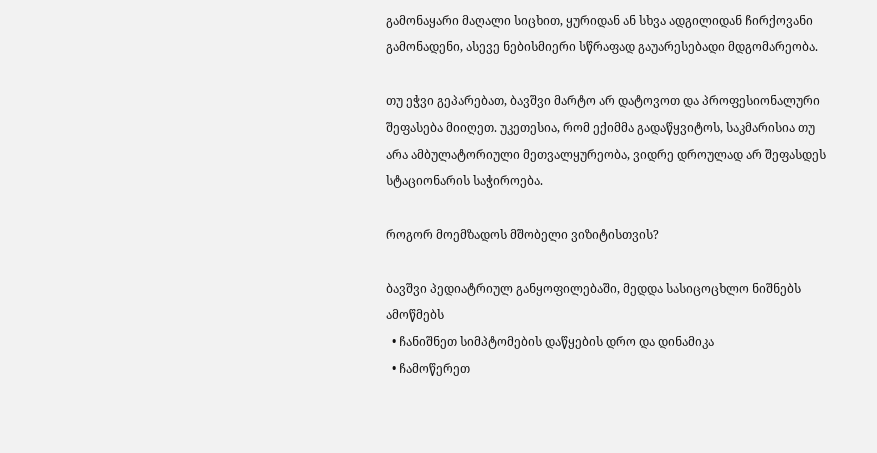გამონაყარი მაღალი სიცხით, ყურიდან ან სხვა ადგილიდან ჩირქოვანი გამონადენი, ასევე ნებისმიერი სწრაფად გაუარესებადი მდგომარეობა.

თუ ეჭვი გეპარებათ, ბავშვი მარტო არ დატოვოთ და პროფესიონალური შეფასება მიიღეთ. უკეთესია, რომ ექიმმა გადაწყვიტოს, საკმარისია თუ არა ამბულატორიული მეთვალყურეობა, ვიდრე დროულად არ შეფასდეს სტაციონარის საჭიროება.

როგორ მოემზადოს მშობელი ვიზიტისთვის?

ბავშვი პედიატრიულ განყოფილებაში, მედდა სასიცოცხლო ნიშნებს ამოწმებს
  • ჩანიშნეთ სიმპტომების დაწყების დრო და დინამიკა
  • ჩამოწერეთ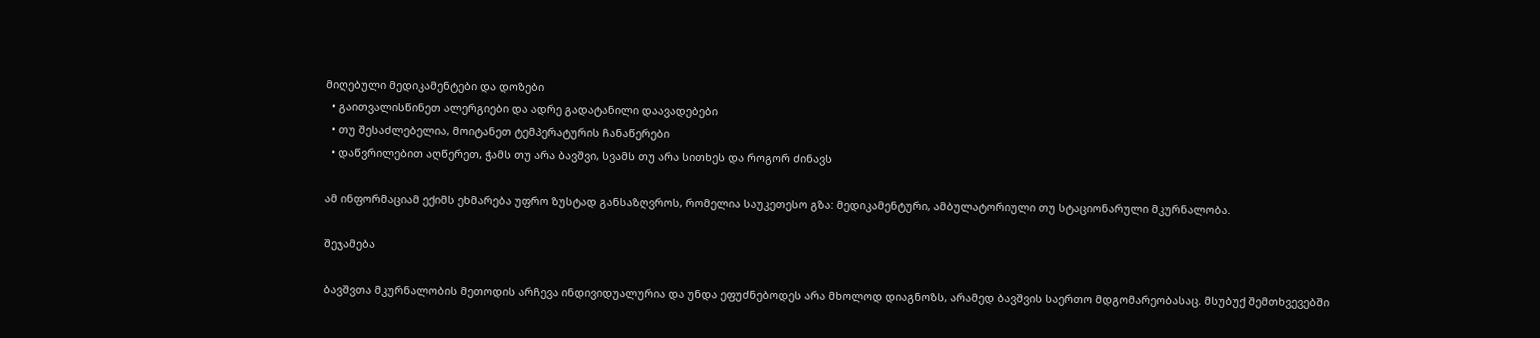მიღებული მედიკამენტები და დოზები
  • გაითვალისწინეთ ალერგიები და ადრე გადატანილი დაავადებები
  • თუ შესაძლებელია, მოიტანეთ ტემპერატურის ჩანაწერები
  • დაწვრილებით აღწერეთ, ჭამს თუ არა ბავშვი, სვამს თუ არა სითხეს და როგორ ძინავს

ამ ინფორმაციამ ექიმს ეხმარება უფრო ზუსტად განსაზღვროს, რომელია საუკეთესო გზა: მედიკამენტური, ამბულატორიული თუ სტაციონარული მკურნალობა.

შეჯამება

ბავშვთა მკურნალობის მეთოდის არჩევა ინდივიდუალურია და უნდა ეფუძნებოდეს არა მხოლოდ დიაგნოზს, არამედ ბავშვის საერთო მდგომარეობასაც. მსუბუქ შემთხვევებში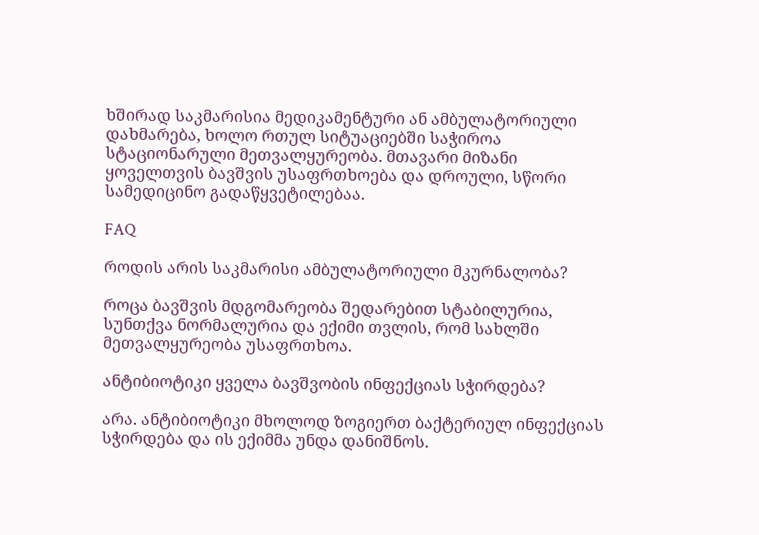ხშირად საკმარისია მედიკამენტური ან ამბულატორიული დახმარება, ხოლო რთულ სიტუაციებში საჭიროა სტაციონარული მეთვალყურეობა. მთავარი მიზანი ყოველთვის ბავშვის უსაფრთხოება და დროული, სწორი სამედიცინო გადაწყვეტილებაა.

FAQ

როდის არის საკმარისი ამბულატორიული მკურნალობა?

როცა ბავშვის მდგომარეობა შედარებით სტაბილურია, სუნთქვა ნორმალურია და ექიმი თვლის, რომ სახლში მეთვალყურეობა უსაფრთხოა.

ანტიბიოტიკი ყველა ბავშვობის ინფექციას სჭირდება?

არა. ანტიბიოტიკი მხოლოდ ზოგიერთ ბაქტერიულ ინფექციას სჭირდება და ის ექიმმა უნდა დანიშნოს.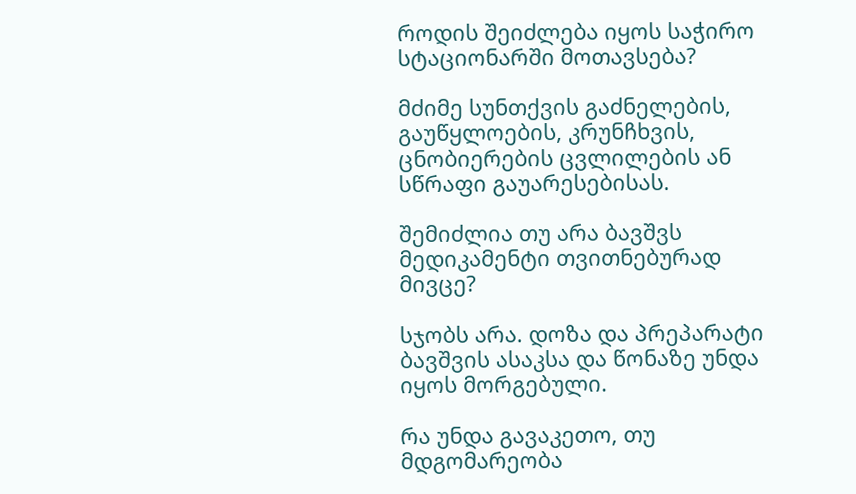როდის შეიძლება იყოს საჭირო სტაციონარში მოთავსება?

მძიმე სუნთქვის გაძნელების, გაუწყლოების, კრუნჩხვის, ცნობიერების ცვლილების ან სწრაფი გაუარესებისას.

შემიძლია თუ არა ბავშვს მედიკამენტი თვითნებურად მივცე?

სჯობს არა. დოზა და პრეპარატი ბავშვის ასაკსა და წონაზე უნდა იყოს მორგებული.

რა უნდა გავაკეთო, თუ მდგომარეობა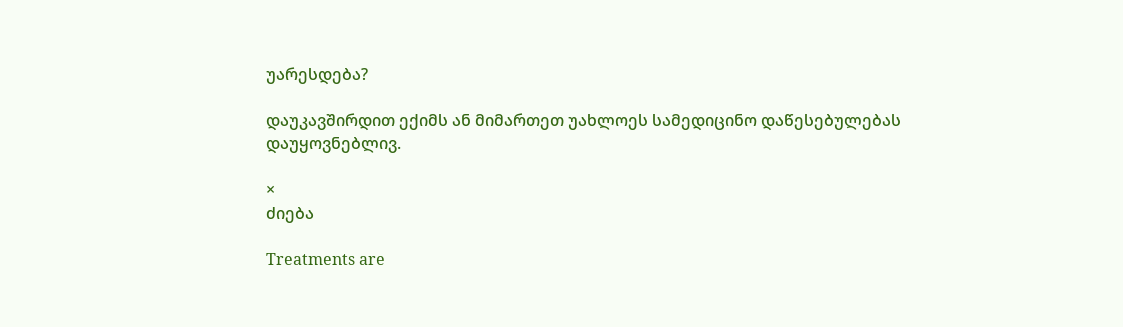უარესდება?

დაუკავშირდით ექიმს ან მიმართეთ უახლოეს სამედიცინო დაწესებულებას დაუყოვნებლივ.

×
ძიება

Treatments are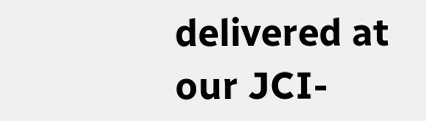delivered at our JCI-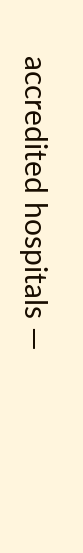accredited hospitals —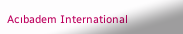Acıbadem International